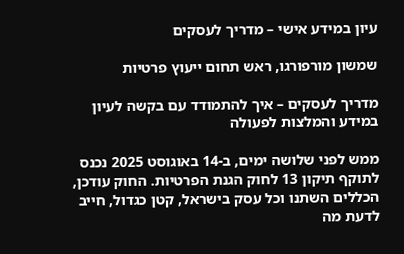עיון במידע אישי – מדריך לעסקים

שמשון מורפורגו, ראש תחום ייעוץ פרטיות

מדריך לעסקים – איך להתמודד עם בקשה לעיון במידע והמלצות לפעולה

ממש לפני שלושה ימים, ב-14 באוגוסט 2025 נכנס לתוקף תיקון 13 לחוק הגנת הפרטיות. החוק עודכן, הכללים השתנו וכל עסק בישראל, קטן כגדול, חייב לדעת מה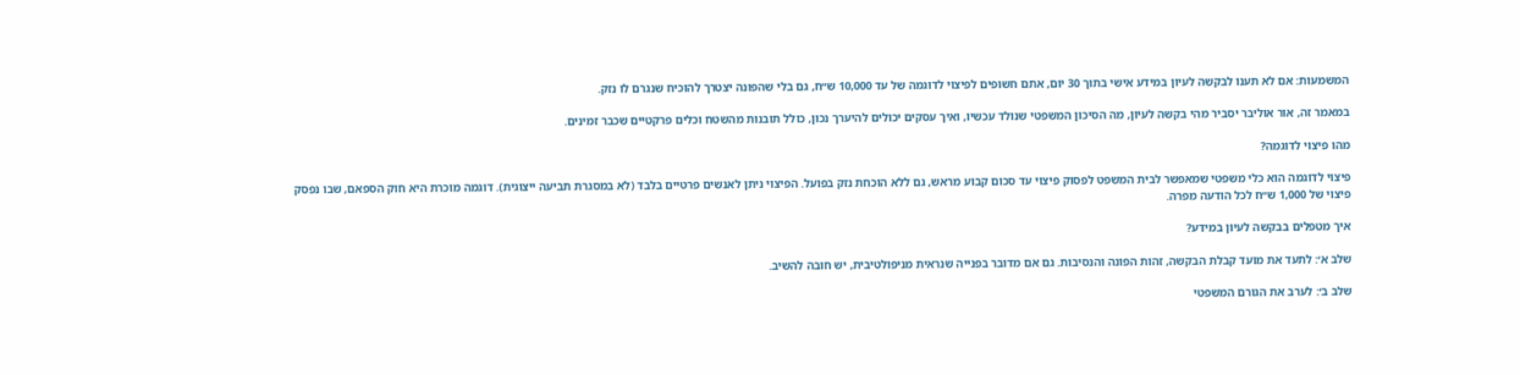המשמעות: אם לא תענו לבקשה לעיון במידע אישי בתוך 30 יום, אתם חשופים לפיצוי לדוגמה של עד 10,000 ש״ח, גם בלי שהפונה יצטרך להוכיח שנגרם לו נזק.

במאמר זה, אור אוליבר יסביר מהי בקשה לעיון, מה הסיכון המשפטי שנולד עכשיו, ואיך עסקים יכולים להיערך נכון, כולל תובנות מהשטח וכלים פרקטיים שכבר זמינים.

מהו פיצוי לדוגמה?

פיצוי לדוגמה הוא כלי משפטי שמאפשר לבית המשפט לפסוק פיצוי עד סכום קבוע מראש, גם ללא הוכחת נזק בפועל. הפיצוי ניתן לאנשים פרטיים בלבד (לא במסגרת תביעה ייצוגית). דוגמה מוכרת היא חוק הספאם, שבו נפסק פיצוי של 1,000 ש״ח לכל הודעה מפרה.

איך מטפלים בבקשה לעיון במידע?

שלב א׳: לתעד את מועד קבלת הבקשה, זהות הפונה והנסיבות. גם אם מדובר בפנייה שנראית מניפולטיבית, יש חובה להשיב.

שלב ב׳: לערב את הגורם המשפטי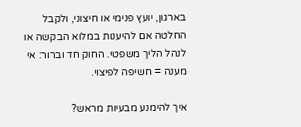בארגון, יועץ פנימי או חיצוני, ולקבל החלטה אם להיענות במלוא הבקשה או לנהל הליך משפטי. החוק חד וברור: אי מענה = חשיפה לפיצוי.

איך להימנע מבעיות מראש?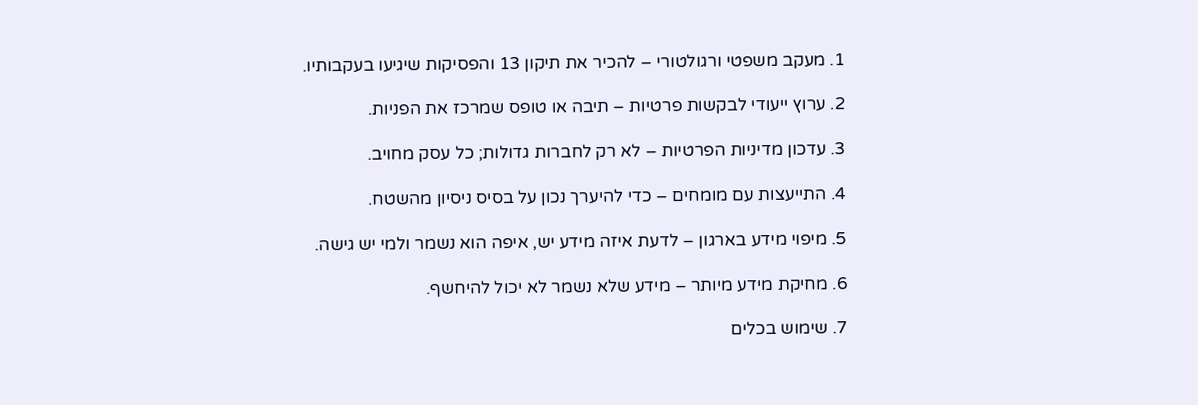1. מעקב משפטי ורגולטורי – להכיר את תיקון 13 והפסיקות שיגיעו בעקבותיו.

2. ערוץ ייעודי לבקשות פרטיות – תיבה או טופס שמרכז את הפניות.

3. עדכון מדיניות הפרטיות – לא רק לחברות גדולות; כל עסק מחויב.

4. התייעצות עם מומחים – כדי להיערך נכון על בסיס ניסיון מהשטח.

5. מיפוי מידע בארגון – לדעת איזה מידע יש, איפה הוא נשמר ולמי יש גישה.

6. מחיקת מידע מיותר – מידע שלא נשמר לא יכול להיחשף.

7. שימוש בכלים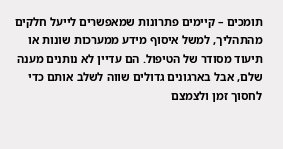תומכים – קיימים פתרונות שמאפשרים לייעל חלקים מהתהליך, למשל איסוף מידע ממערכות שונות או תיעוד מסודר של הטיפול. הם עדיין לא נותנים מענה שלם, אבל בארגונים גדולים שווה לשלב אותם כדי לחסוך זמן ולצמצם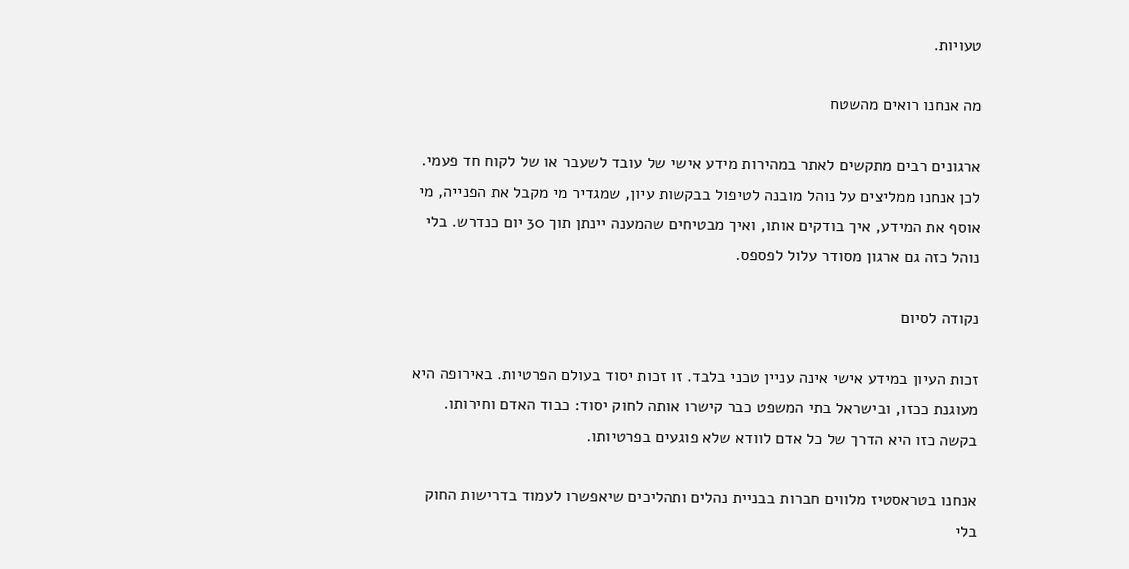טעויות.

מה אנחנו רואים מהשטח

ארגונים רבים מתקשים לאתר במהירות מידע אישי של עובד לשעבר או של לקוח חד פעמי. לכן אנחנו ממליצים על נוהל מובנה לטיפול בבקשות עיון, שמגדיר מי מקבל את הפנייה, מי אוסף את המידע, איך בודקים אותו, ואיך מבטיחים שהמענה יינתן תוך 30 יום כנדרש. בלי נוהל כזה גם ארגון מסודר עלול לפספס.

נקודה לסיום

זכות העיון במידע אישי אינה עניין טכני בלבד. זו זכות יסוד בעולם הפרטיות. באירופה היא מעוגנת ככזו, ובישראל בתי המשפט כבר קישרו אותה לחוק יסוד: כבוד האדם וחירותו. בקשה כזו היא הדרך של כל אדם לוודא שלא פוגעים בפרטיותו.

אנחנו בטראסטיז מלווים חברות בבניית נהלים ותהליכים שיאפשרו לעמוד בדרישות החוק בלי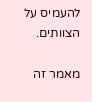להעמיס על הצוותים.

מאמר זה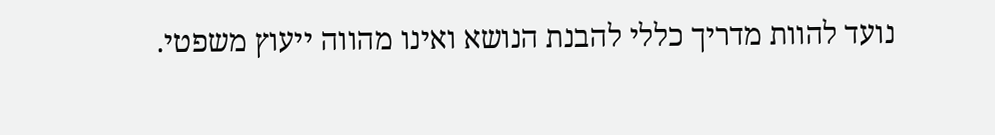נועד להוות מדריך כללי להבנת הנושא ואינו מהווה ייעוץ משפטי.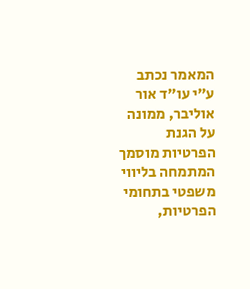המאמר נכתב ע״י עו״ד אור אוליבר, ממונה על הגנת הפרטיות מוסמך המתמחה בליווי משפטי בתחומי הפרטיות,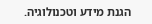הגנת מידע וטכנולוגיה.